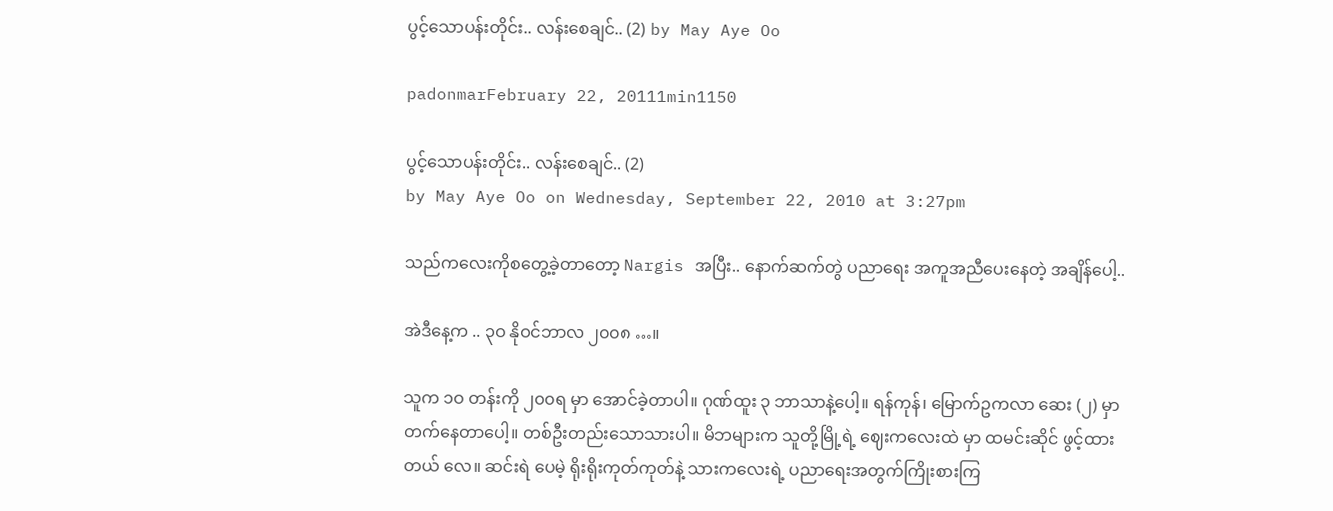ပွင့်သောပန်းတိုင်း.. လန်းစေချင်.. (2) by May Aye Oo

padonmarFebruary 22, 20111min1150

ပွင့်သောပန်းတိုင်း.. လန်းစေချင်.. (2)
by May Aye Oo on Wednesday, September 22, 2010 at 3:27pm

သည်ကလေးကိုစတွေ့ခဲ့တာတော့ Nargis အပြီး.. နောက်ဆက်တွဲ ပညာရေး အကူအညီပေးနေတဲ့ အချိန်ပေါ့..

အဲဒီနေ့က .. ၃ဝ နိုဝင်ဘာလ ၂၀၀၈ …။

သူက ၁ဝ တန်းကို ၂၀၀ရ မှာ အောင်ခဲ့တာပါ။ ဂုဏ်ထူး ၃ ဘာသာနဲ့ပေါ့။ ရန်ကုန်၊ မြောက်ဥကလာ ဆေး (၂) မှာ တက်နေတာပေါ့။ တစ်ဦးတည်းသောသားပါ။ မိဘများက သူတို့မြို့ရဲ့ ဈေးကလေးထဲ မှာ ထမင်းဆိုင် ဖွင့်ထား တယ် လေ။ ဆင်းရဲ ပေမဲ့ ရိုးရိုးကုတ်ကုတ်နဲ့ သားကလေးရဲ့ ပညာရေးအတွက်ကြိုးစားကြ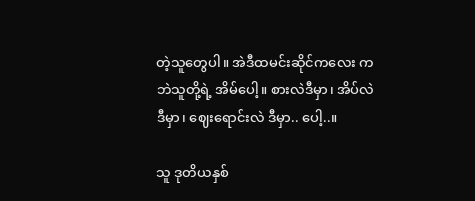တဲ့သူတွေပါ။ အဲဒီထမင်းဆိုင်ကလေး ကဘဲသူတို့ရဲ့ အိမ်ပေါ့။ စားလဲဒီမှာ၊ အိပ်လဲ ဒီမှာ၊ ဈေးရောင်းလဲ ဒီမှာ.. ပေါ့..။

သူ ဒုတိယနှစ်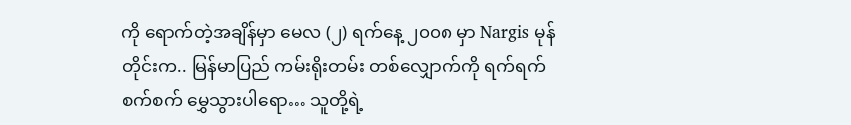ကို ရောက်တဲ့အချိန်မှာ မေလ (၂) ရက်နေ့ ၂၀၀၈ မှာ Nargis မုန်တိုင်းက.. မြန်မာပြည် ကမ်းရိုးတမ်း တစ်လျှောက်ကို ရက်ရက်စက်စက် မွှေသွားပါရော… သူတို့ရဲ့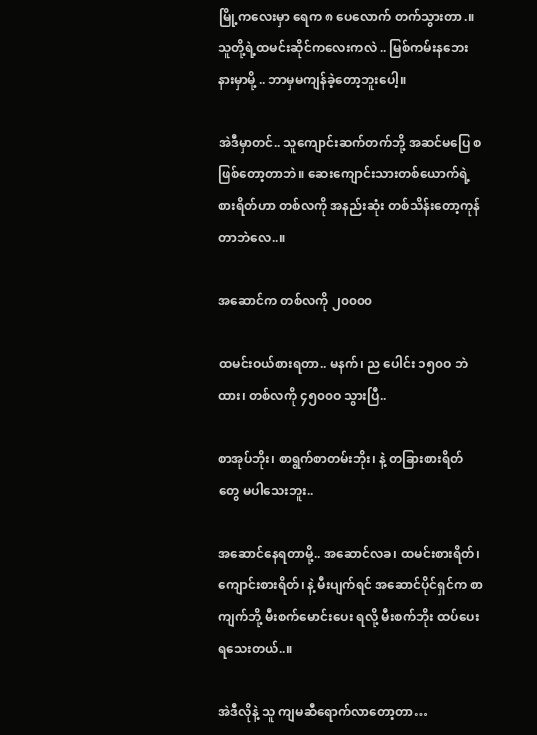မြို့ကလေးမှာ ရေက ၈ ပေလောက် တက်သွားတာ.။ သူတို့ရဲ့ထမင်းဆိုင်ကလေးကလဲ .. မြစ်ကမ်းနဘေးနားမှာမို့ .. ဘာမှမကျန်ခဲ့တော့ဘူးပေါ့။

အဲဒီမှာတင်.. သူကျောင်းဆက်တက်ဘို့ အဆင်မပြေ စ ဖြစ်တော့တာဘဲ။ ဆေးကျောင်းသားတစ်ယောက်ရဲ့ စားရိတ်ဟာ တစ်လကို အနည်းဆုံး တစ်သိန်းတော့ကုန်တာဘဲလေ..။

အဆောင်က တစ်လကို ၂၀၀၀၀

ထမင်းဝယ်စားရတာ.. မနက်၊ ည ပေါင်း ၁၅၀ဝ ဘဲထား၊ တစ်လကို ၄၅၀၀ဝ သွားပြီ..

စာအုပ်ဘိုး၊ စာရွက်စာတမ်းဘိုး၊ နဲ့ တခြားစားရိတ်တွေ မပါသေးဘူး..

အဆောင်နေရတာမို့.. အဆောင်လခ၊ ထမင်းစားရိတ်၊ ကျောင်းစားရိတ်၊ နဲ့ မီးပျက်ရင် အဆောင်ပိုင်ရှင်က စာကျက်ဘို့ မီးစက်မောင်းပေး ရလို့ မီးစက်ဘိုး ထပ်ပေးရသေးတယ်..။

အဲဒီလိုနဲ့ သူ ကျမဆီရောက်လာတော့တာ…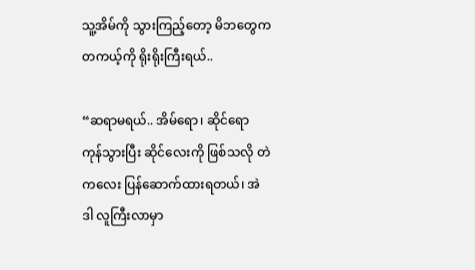သူ့အိမ်ကို သွားကြည့်တော့ မိဘတွေက တကယ့်ကို ရိုးရိုးကြီးရယ်..

“ဆရာမရယ်.. အိမ်ရော၊ ဆိုင်ရော ကုန်သွားပြီး ဆိုင်လေးကို ဖြစ်သလို တဲကလေး ပြန်ဆောက်ထားရတယ်၊ အဲဒါ လူကြီးလာမှာ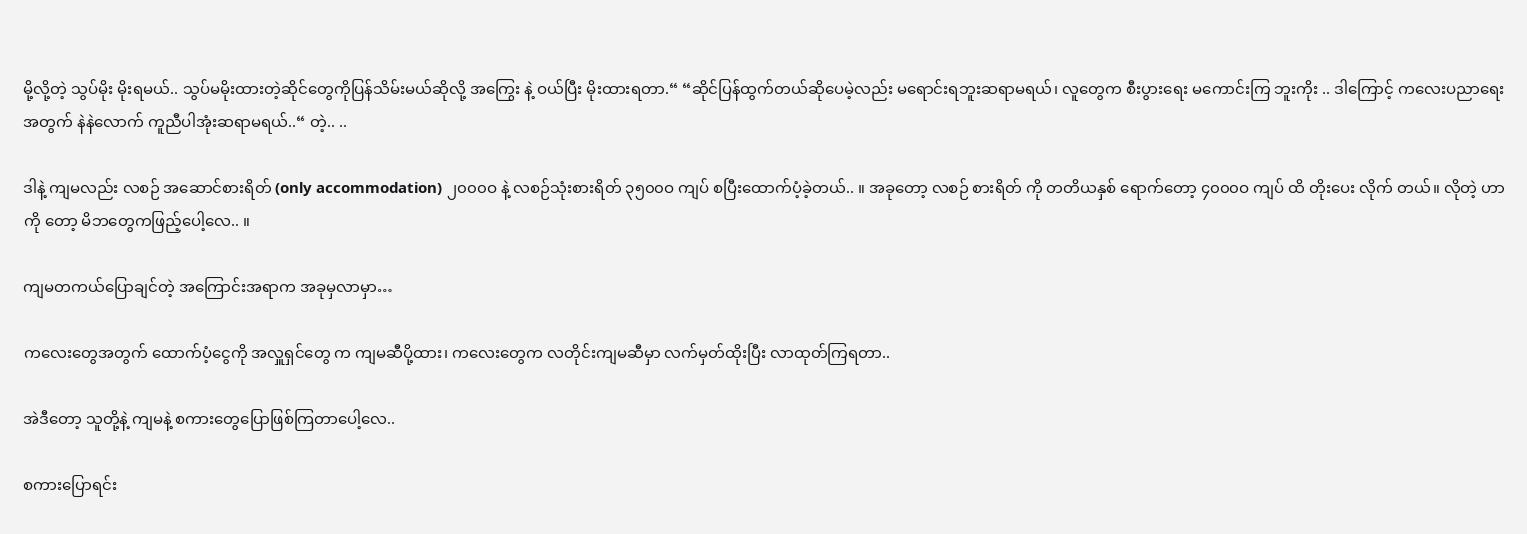မို့လို့တဲ့ သွပ်မိုး မိုးရမယ်.. သွပ်မမိုးထားတဲ့ဆိုင်တွေကိုပြန်သိမ်းမယ်ဆိုလို့ အကြွေး နဲ့ ဝယ်ပြီး မိုးထားရတာ.“ “ဆိုင်ပြန်ထွက်တယ်ဆိုပေမဲ့လည်း မရောင်းရဘူးဆရာမရယ်၊ လူတွေက စီးပွားရေး မကောင်းကြ ဘူးကိုး .. ဒါကြောင့် ကလေးပညာရေး အတွက် နဲနဲလောက် ကူညီပါအုံးဆရာမရယ်..“ တဲ့.. ..

ဒါနဲ့ ကျမလည်း လစဉ် အဆောင်စားရိတ် (only accommodation) ၂၀၀၀ဝ နဲ့ လစဉ်သုံးစားရိတ် ၃၅၀၀ဝ ကျပ် စပြီးထောက်ပံ့ခဲ့တယ်.. ။ အခုတော့ လစဉ် စားရိတ် ကို တတိယနှစ် ရောက်တော့ ၄၀၀၀ဝ ကျပ် ထိ တိုးပေး လိုက် တယ်။ လိုတဲ့ ဟာကို တော့ မိဘတွေကဖြည့်ပေါ့လေ.. ။

ကျမတကယ်ပြောချင်တဲ့ အကြောင်းအရာက အခုမှလာမှာ…

ကလေးတွေအတွက် ထောက်ပံ့ငွေကို အလှူရှင်တွေ က ကျမဆီပို့ထား၊ ကလေးတွေက လတိုင်းကျမဆီမှာ လက်မှတ်ထိုးပြီး လာထုတ်ကြရတာ..

အဲဒီတော့ သူတို့နဲ့ ကျမနဲ့ စကားတွေပြောဖြစ်ကြတာပေါ့လေ..

စကားပြောရင်း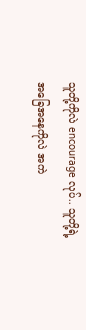သူတို့ကိုလဲ encourage လုပ်.. သူတို့ရဲ့ အခြေအနေကိုလဲ အကဲ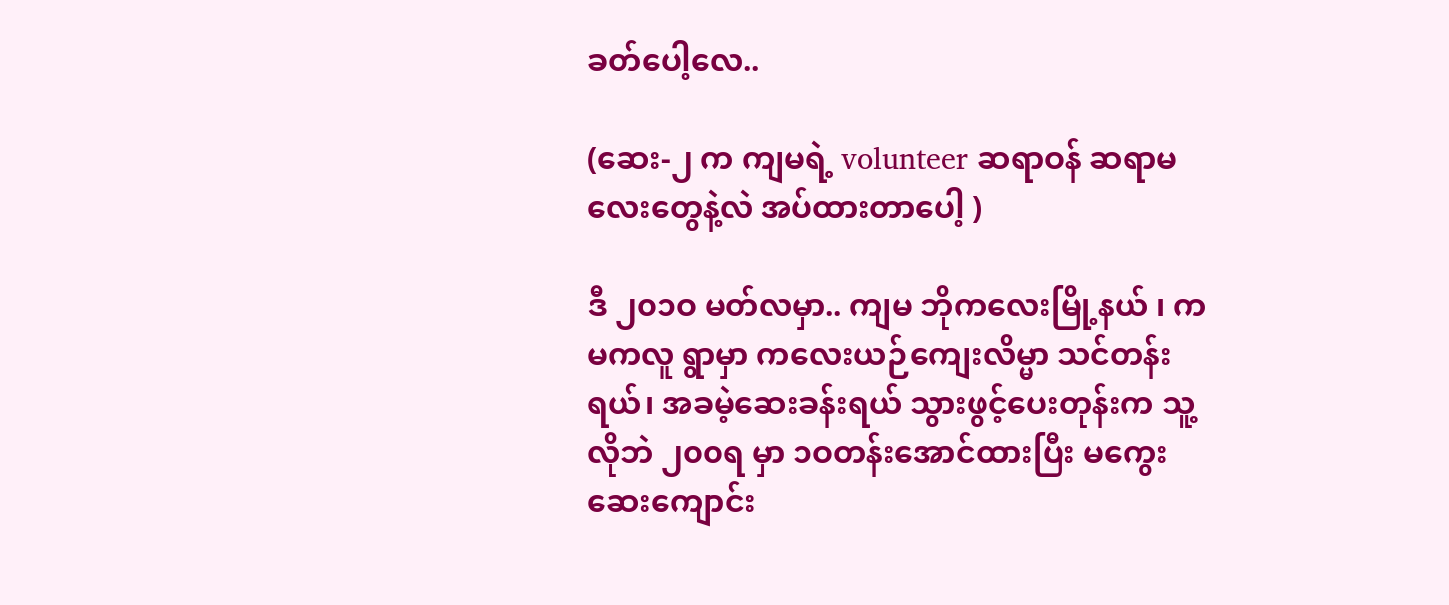ခတ်ပေါ့လေ..

(ဆေး-၂ က ကျမရဲ့ volunteer ဆရာဝန် ဆရာမလေးတွေနဲ့လဲ အပ်ထားတာပေါ့ )

ဒီ ၂၀၁ဝ မတ်လမှာ.. ကျမ ဘိုကလေးမြို့နယ် ၊ ကမကလူ ရွာမှာ ကလေးယဉ်ကျေးလိမ္မာ သင်တန်းရယ်၊ အခမဲ့ဆေးခန်းရယ် သွားဖွင့်ပေးတုန်းက သူ့လိုဘဲ ၂၀၀ရ မှာ ၁ဝတန်းအောင်ထားပြီး မကွေး ဆေးကျောင်း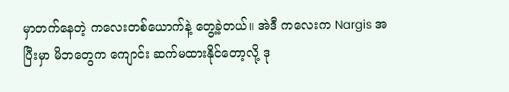မှာတက်နေတဲ့ ကလေးတစ်ယောက်နဲ့ တွေ့ခဲ့တယ်။ အဲဒီ ကလေးက Nargis အပြီးမှာ မိဘတွေက ကျောင်း ဆက်မထားနိုင်တော့လို့ ဒု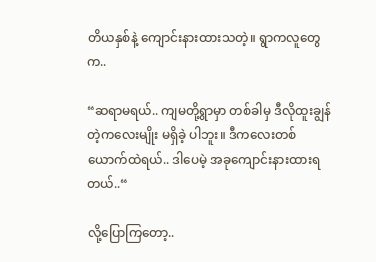တိယနှစ်နဲ့ ကျောင်းနားထားသတဲ့။ ရွာကလူတွေက..

“ဆရာမရယ်.. ကျမတို့ရွာမှာ တစ်ခါမှ ဒီလိုထူးချွန်တဲ့ကလေးမျိုး မရှိခဲ့ ပါဘူး။ ဒီကလေးတစ်ယောက်ထဲရယ်.. ဒါပေမဲ့ အခုကျောင်းနားထားရတယ်..“

လို့ပြောကြတော့..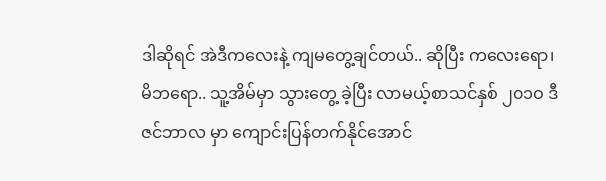ဒါဆိုရင် အဲဒီကလေးနဲ့ ကျမတွေ့ချင်တယ်.. ဆိုပြီး ကလေးရော၊ မိဘရော.. သူ့အိမ်မှာ သွားတွေ့ ခဲ့ပြီး လာမယ့်စာသင်နှစ် ၂၀၁ဝ ဒီဇင်ဘာလ မှာ ကျောင်းပြန်တက်နိုင်အောင်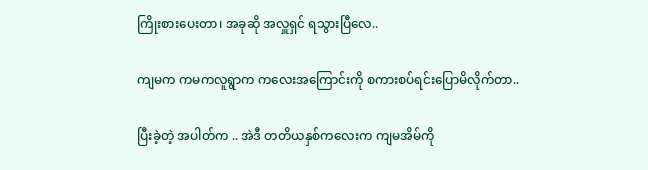ကြိုးစားပေးတာ၊ အခုဆို အလှူရှင် ရသွားပြီလေ..

ကျမက ကမကလူရွာက ကလေးအကြောင်းကို စကားစပ်ရင်းပြောမိလိုက်တာ..

ပြီးခဲ့တဲ့ အပါတ်က .. အဲဒီ တတိယနှစ်ကလေးက ကျမအိမ်ကို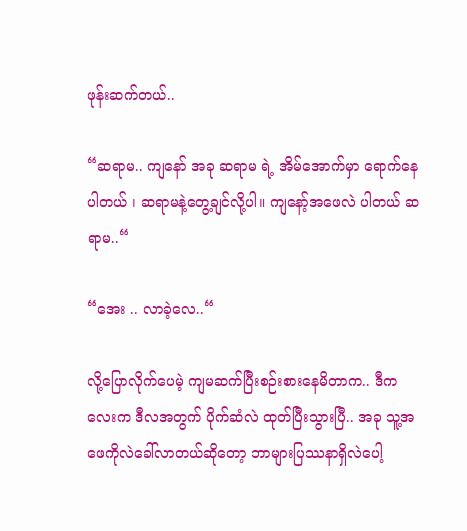ဖုန်းဆက်တယ်..

“ဆရာမ.. ကျနော် အခု ဆရာမ ရဲ့ အိမ်အောက်မှာ ရောက်နေပါတယ် ၊ ဆရာမနဲ့တွေ့ချင်လို့ပါ။ ကျနော့်အဖေလဲ ပါတယ် ဆရာမ..“

“အေး .. လာခဲ့လေ..“

လို့ပြောလိုက်ပေမဲ့ ကျမဆက်ပြီးစဉ်းစားနေမိတာက.. ဒီကလေးက ဒီလအတွက် ပိုက်ဆံလဲ ထုတ်ပြီးသွားပြီ.. အခု သူ့အဖေကိုလဲခေါ်လာတယ်ဆိုတော့ ဘာများပြဿနာရှိလဲပေါ့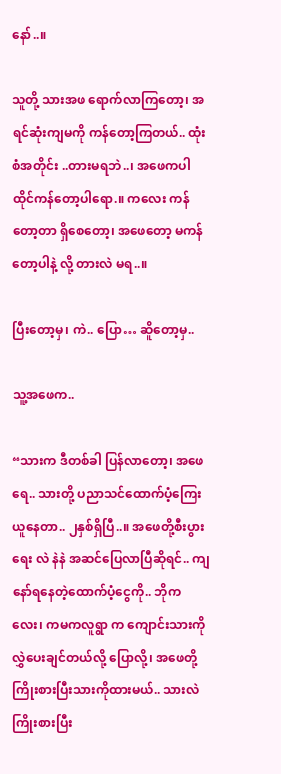နော်..။

သူတို့ သားအဖ ရောက်လာကြတော့၊ အရင်ဆုံးကျမကို ကန်တော့ကြတယ်.. ထုံးစံအတိုင်း ..တားမရဘဲ..၊ အဖေကပါ ထိုင်ကန်တော့ပါရော.။ ကလေး ကန်တော့တာ ရှိစေတော့၊ အဖေတော့ မကန်တော့ပါနဲ့ လို့ တားလဲ မရ..။

ပြီးတော့မှ၊ ကဲ.. ပြော… ဆိူတော့မှ..

သူ့အဖေက..

“သားက ဒီတစ်ခါ ပြန်လာတော့၊ အဖေရေ.. သားတို့ ပညာသင်ထောက်ပံ့ကြေးယူနေတာ.. ၂နှစ်ရှိပြီ..။ အဖေတို့စီးပွားရေး လဲ နဲနဲ အဆင်ပြေလာပြီဆိုရင်.. ကျနော်ရနေတဲ့ထောက်ပံ့ငွေကို.. ဘိုကလေး၊ ကမကလူရွာ က ကျောင်းသားကို လွှဲပေးချင်တယ်လို့ ပြောလို့၊ အဖေတို့ကြိုးစားပြီးသားကိုထားမယ်.. သားလဲကြိုးစားပြီး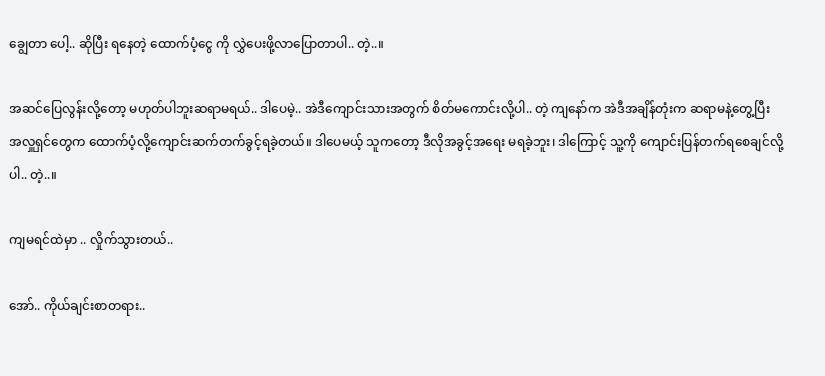ချွေတာ ပေါ့.. ဆိုပြီး ရနေတဲ့ ထောက်ပံ့ငွေ ကို လွှဲပေးဖို့လာပြောတာပါ.. တဲ့..။

အဆင်ပြေလွန်းလို့တော့ မဟုတ်ပါဘူးဆရာမရယ်.. ဒါပေမဲ့.. အဲဒီကျောင်းသားအတွက် စိတ်မကောင်းလို့ပါ.. တဲ့ ကျနော်က အဲဒီအချိန်တုံးက ဆရာမနဲ့တွေ့ပြီး အလှူရှင်တွေက ထောက်ပံ့လို့ကျောင်းဆက်တက်ခွင့်ရခဲ့တယ်။ ဒါပေမယ့် သူကတော့ ဒီလိုအခွင့်အရေး မရခဲ့ဘူး၊ ဒါကြောင့် သူ့ကို ကျောင်းပြန်တက်ရစေချင်လို့ပါ.. တဲ့..။

ကျမရင်ထဲမှာ .. လှိုက်သွားတယ်..

အော်.. ကိုယ်ချင်းစာတရား..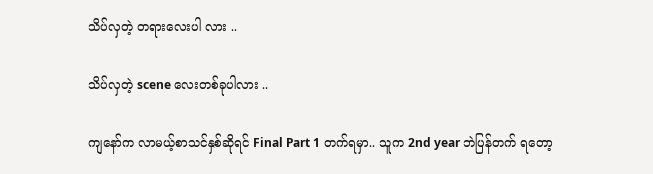သိပ်လှတဲ့ တရားလေးပါ လား ..

သိပ်လှတဲ့ scene လေးတစ်ခုပါလား ..

ကျနော်က လာမယ့်စာသင်နှစ်ဆိုရင် Final Part 1 တက်ရမှာ.. သူက 2nd year ဘဲပြန်တက် ရတော့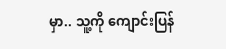မှာ.. သူ့ကို ကျောင်းပြန်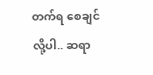တက်ရ စေချင်လို့ပါ.. ဆရာ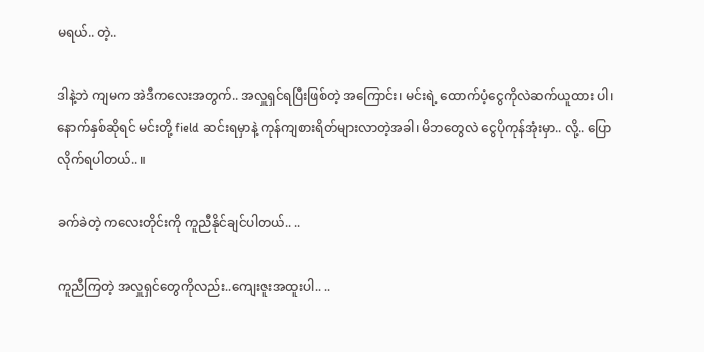မရယ်.. တဲ့..

ဒါနဲ့ဘဲ ကျမက အဲဒီကလေးအတွက်.. အလှူရှင်ရပြီးဖြစ်တဲ့ အကြောင်း၊ မင်းရဲ့ ထောက်ပံ့ငွေကိုလဲဆက်ယူထား ပါ၊ နောက်နှစ်ဆိုရင် မင်းတို့ field ဆင်းရမှာနဲ့ ကုန်ကျစားရိတ်များလာတဲ့အခါ၊ မိဘတွေလဲ ငွေပိုကုန်အုံးမှာ.. လို့.. ပြောလိုက်ရပါတယ်.. ။

ခက်ခဲတဲ့ ကလေးတိုင်းကို ကူညီနိုင်ချင်ပါတယ်.. ..

ကူညီကြတဲ့ အလှူရှင်တွေကိုလည်း..ကျေးဇူးအထူးပါ.. ..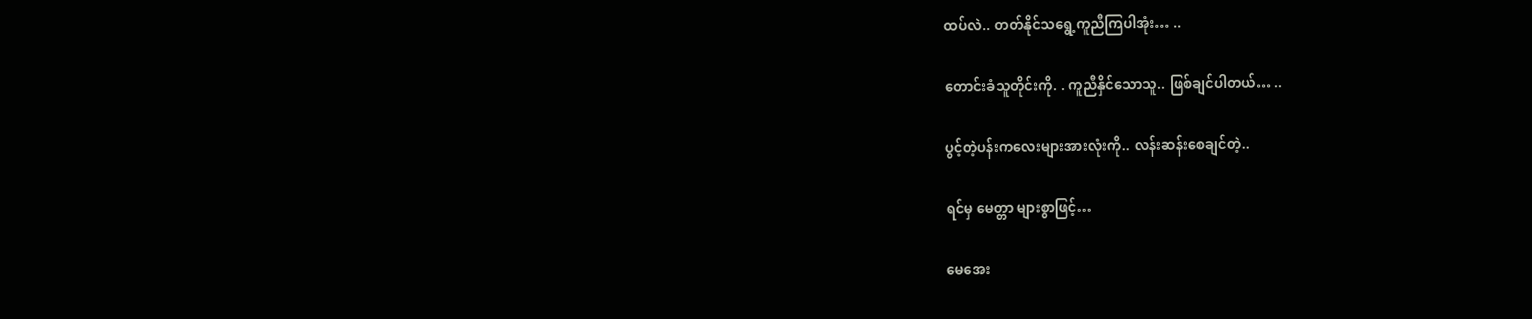ထပ်လဲ.. တတ်နိုင်သရွေ့ကူညီကြပါအုံး… ..

တောင်းခံသူတိုင်းကို. . ကူညီနှိင်သောသူ.. ဖြစ်ချင်ပါတယ်… ..

ပွင့်တဲ့ပန်းကလေးများအားလုံးကို.. လန်းဆန်းစေချင်တဲ့..

ရင်မှ မေတ္တာ များစွာဖြင့်…

မေအေး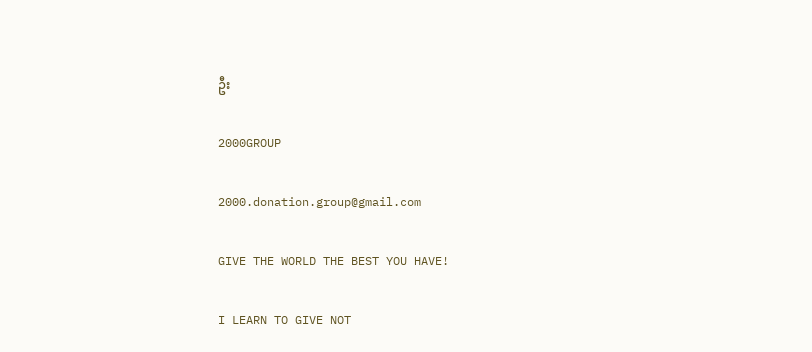ဦး

2000GROUP

2000.donation.group@gmail.com

GIVE THE WORLD THE BEST YOU HAVE!

I LEARN TO GIVE NOT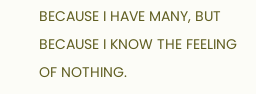BECAUSE I HAVE MANY, BUT BECAUSE I KNOW THE FEELING OF NOTHING.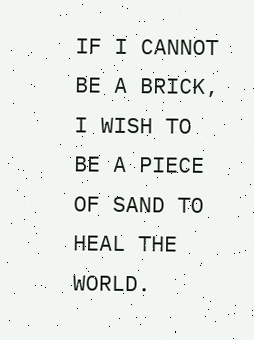IF I CANNOT BE A BRICK, I WISH TO BE A PIECE OF SAND TO HEAL THE WORLD.